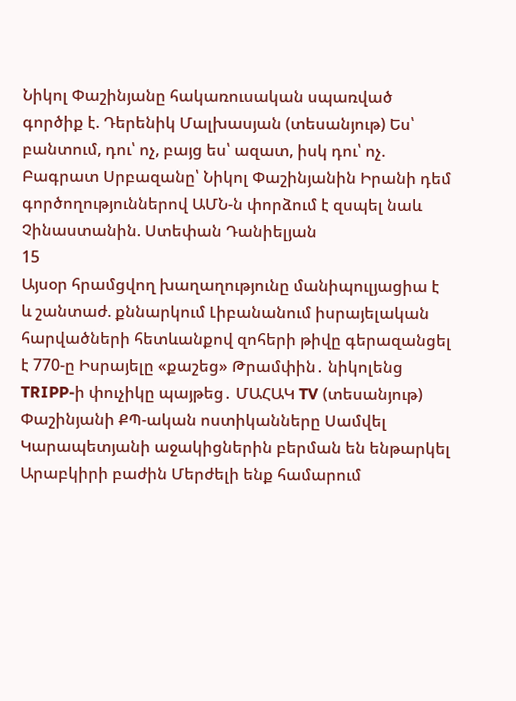Նիկոլ Փաշինյանը հակառուսական սպառված գործիք է. Դերենիկ Մալխասյան (տեսանյութ) Ես՝ բանտում, դու՝ ոչ, բայց ես՝ ազատ, իսկ դու՝ ոչ. Բագրատ Սրբազանը՝ Նիկոլ Փաշինյանին Իրանի դեմ գործողություններով ԱՄՆ-ն փորձում է զսպել նաև Չինաստանին. Ստեփան Դանիելյան
15
Այսօր հրամցվող խաղաղությունը մանիպուլյացիա է և շանտաժ. քննարկում Լիբանանում իսրայելական հարվածների հետևանքով զոհերի թիվը գերազանցել է 770-ը Իսրայելը «քաշեց» Թրամփին․ նիկոլենց TRIPP-ի փուչիկը պայթեց․ ՄԱՀԱԿ TV (տեսանյութ) Փաշինյանի ՔՊ-ական ոստիկանները Սամվել Կարապետյանի աջակիցներին բերման են ենթարկել Արաբկիրի բաժին Մերժելի ենք համարում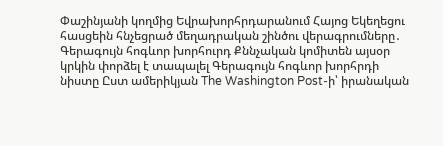Փաշինյանի կողմից Եվրախորհրդարանում Հայոց Եկեղեցու հասցեին հնչեցրած մեղադրական շինծու վերագրումները․ Գերագույն հոգևոր խորհուրդ Քննչական կոմիտեն այսօր կրկին փորձել է տապալել Գերագույն հոգևոր խորհրդի նիստը Ըստ ամերիկյան The Washington Post-ի՝ իրանական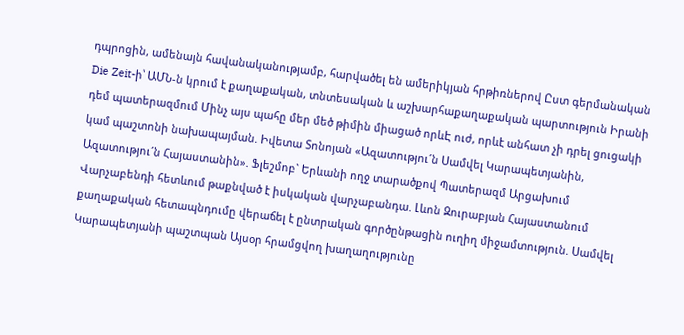դպրոցին, ամենայն հավանականությամբ, հարվածել են ամերիկյան հրթիռներով Ըստ գերմանական Die Zeit-ի՝ ԱՄՆ-ն կրում է քաղաքական, տնտեսական և աշխարհաքաղաքական պարտություն Իրանի դեմ պատերազմում Մինչ այս պահը մեր մեծ թիմին միացած որևԷ ուժ, որևէ անհատ չի դրել ցուցակի կամ պաշտոնի նախապայման. Իվետա Տոնոյան «Ազատությու´ն Սամվել Կարապետյանին, Ազատությու´ն Հայաստանին». Ֆլեշմոբ` Երևանի ողջ տարածքով Պատերազմ Արցախում
Վարչաբենդի հետևում թաքնված է իսկական վարչաբանդա. Լևոն Զուրաբյան Հայաստանում քաղաքական հետապնդումը վերաճել է ընտրական գործընթացին ուղիղ միջամտություն. Սամվել Կարապետյանի պաշտպան Այսօր հրամցվող խաղաղությունը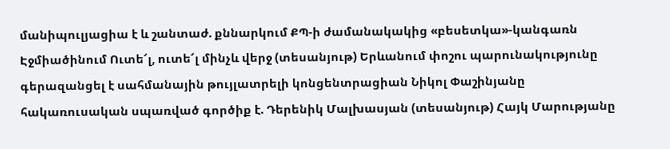մանիպուլյացիա է և շանտաժ. քննարկում ՔՊ-ի ժամանակակից «բեսետկա»-կանգառն Էջմիածինում Ուտե՜լ, ուտե՜լ մինչև վերջ (տեսանյութ) Երևանում փոշու պարունակությունը գերազանցել է սահմանային թույլատրելի կոնցենտրացիան Նիկոլ Փաշինյանը հակառուսական սպառված գործիք է. Դերենիկ Մալխասյան (տեսանյութ) Հայկ Մարությանը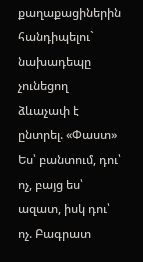քաղաքացիներին հանդիպելու` նախադեպը չունեցող ձևաչափ է ընտրել. «Փաստ» Ես՝ բանտում, դու՝ ոչ, բայց ես՝ ազատ, իսկ դու՝ ոչ. Բագրատ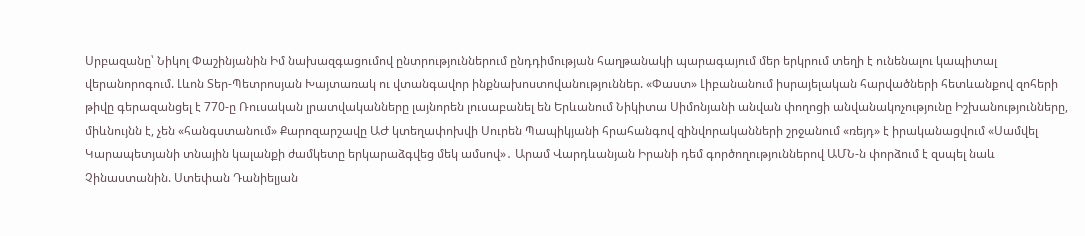Սրբազանը՝ Նիկոլ Փաշինյանին Իմ նախազգացումով ընտրություններում ընդդիմության հաղթանակի պարագայում մեր երկրում տեղի է ունենալու կապիտալ վերանորոգում. Լևոն Տեր-Պետրոսյան Խայտառակ ու վտանգավոր ինքնախոստովանություններ. «Փաստ» Լիբանանում իսրայելական հարվածների հետևանքով զոհերի թիվը գերազանցել է 770-ը Ռուսական լրատվականները լայնորեն լուսաբանել են Երևանում Նիկիտա Սիմոնյանի անվան փողոցի անվանակոչությունը Իշխանությունները, միևնույնն է, չեն «հանգստանում» Քարոզարշավը ԱԺ կտեղափոխվի Սուրեն Պապիկյանի հրահանգով զինվորականների շրջանում «ռեյդ» է իրականացվում «Սամվել Կարապետյանի տնային կալանքի ժամկետը երկարաձգվեց մեկ ամսով»․ Արամ Վարդևանյան Իրանի դեմ գործողություններով ԱՄՆ-ն փորձում է զսպել նաև Չինաստանին. Ստեփան Դանիելյան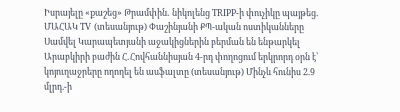Իսրայելը «քաշեց» Թրամփին․ նիկոլենց TRIPP-ի փուչիկը պայթեց․ ՄԱՀԱԿ TV (տեսանյութ) Փաշինյանի ՔՊ-ական ոստիկանները Սամվել Կարապետյանի աջակիցներին բերման են ենթարկել Արաբկիրի բաժին Հ․Հովհաննիսյան 4-րդ փողոցում երկրորդ օրն է՝ կոյուղաջրերը ողողել են ասֆալտը (տեսանյութ) Մինչև հունիս 2.9 մլրդ.-ի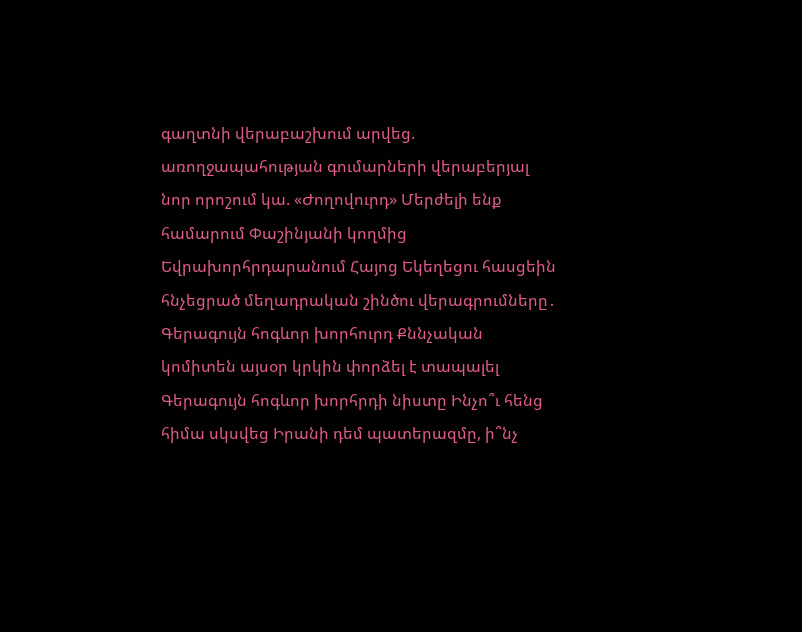գաղտնի վերաբաշխում արվեց. առողջապահության գումարների վերաբերյալ նոր որոշում կա. «Ժողովուրդ» Մերժելի ենք համարում Փաշինյանի կողմից Եվրախորհրդարանում Հայոց Եկեղեցու հասցեին հնչեցրած մեղադրական շինծու վերագրումները․ Գերագույն հոգևոր խորհուրդ Քննչական կոմիտեն այսօր կրկին փորձել է տապալել Գերագույն հոգևոր խորհրդի նիստը Ինչո՞ւ հենց հիմա սկսվեց Իրանի դեմ պատերազմը, ի՞նչ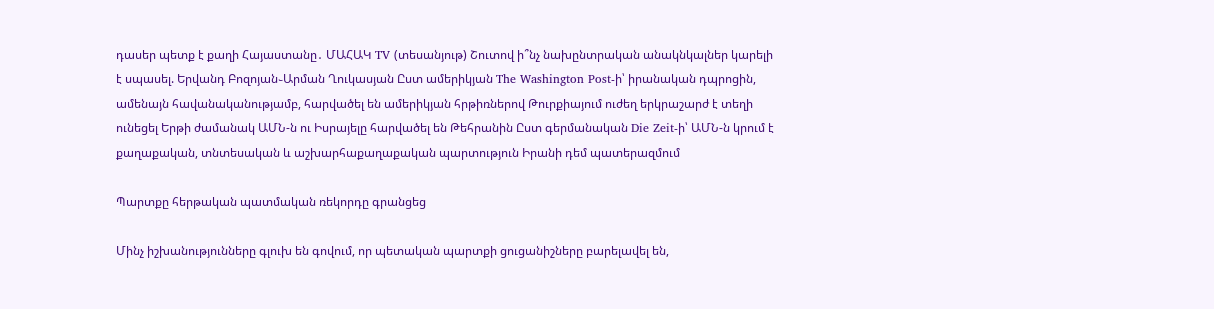դասեր պետք է քաղի Հայաստանը․ ՄԱՀԱԿ TV (տեսանյութ) Շուտով ի՞նչ նախընտրական անակնկալներ կարելի է սպասել. Երվանդ Բոզոյան֊Արման Ղուկասյան Ըստ ամերիկյան The Washington Post-ի՝ իրանական դպրոցին, ամենայն հավանականությամբ, հարվածել են ամերիկյան հրթիռներով Թուրքիայում ուժեղ երկրաշարժ է տեղի ունեցել Երթի ժամանակ ԱՄՆ-ն ու Իսրայելը հարվածել են Թեհրանին Ըստ գերմանական Die Zeit-ի՝ ԱՄՆ-ն կրում է քաղաքական, տնտեսական և աշխարհաքաղաքական պարտություն Իրանի դեմ պատերազմում

Պարտքը հերթական պատմական ռեկորդը գրանցեց

Մինչ իշխանությունները գլուխ են գովում, որ պետական պարտքի ցուցանիշները բարելավել են,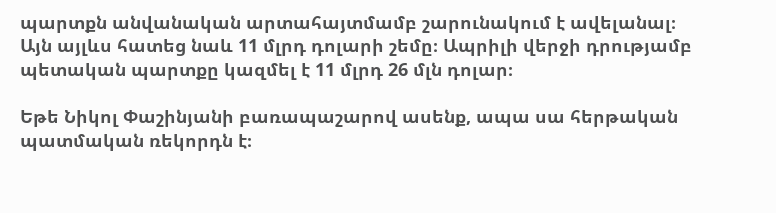պարտքն անվանական արտահայտմամբ շարունակում է ավելանալ։ Այն այլևս հատեց նաև 11 մլրդ դոլարի շեմը։ Ապրիլի վերջի դրությամբ պետական պարտքը կազմել է 11 մլրդ 26 մլն դոլար։

Եթե Նիկոլ Փաշինյանի բառապաշարով ասենք, ապա սա հերթական պատմական ռեկորդն է։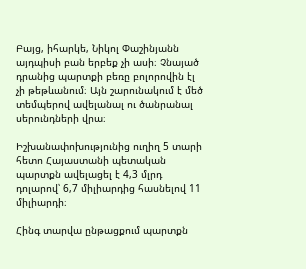Բայց, իհարկե, Նիկոլ Փաշինյանն այդպիսի բան երբեք չի ասի։ Չնայած դրանից պարտքի բեռը բոլորովին էլ չի թեթևանում։ Այն շարունակում է մեծ տեմպերով ավելանալ ու ծանրանալ սերունդների վրա։

Իշխանափոխությունից ուղիղ 5 տարի հետո Հայաստանի պետական պարտքն ավելացել է 4,3 մլրդ դոլարով՝ 6,7 միլիարդից հասնելով 11 միլիարդի։

Հինգ տարվա ընթացքում պարտքն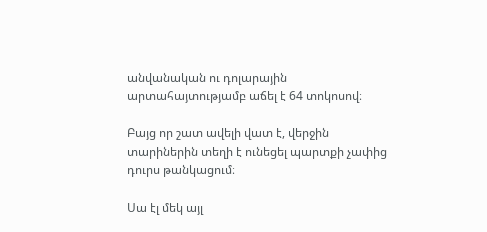անվանական ու դոլարային արտահայտությամբ աճել է 64 տոկոսով։

Բայց որ շատ ավելի վատ է, վերջին տարիներին տեղի է ունեցել պարտքի չափից դուրս թանկացում։

Սա էլ մեկ այլ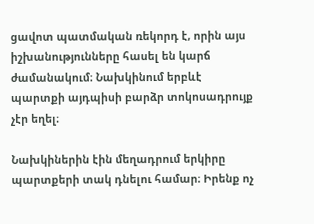ցավոտ պատմական ռեկորդ է, որին այս իշխանությունները հասել են կարճ ժամանակում։ Նախկինում երբևէ պարտքի այդպիսի բարձր տոկոսադրույք չէր եղել։

Նախկիներին էին մեղադրում երկիրը պարտքերի տակ դնելու համար։ Իրենք ոչ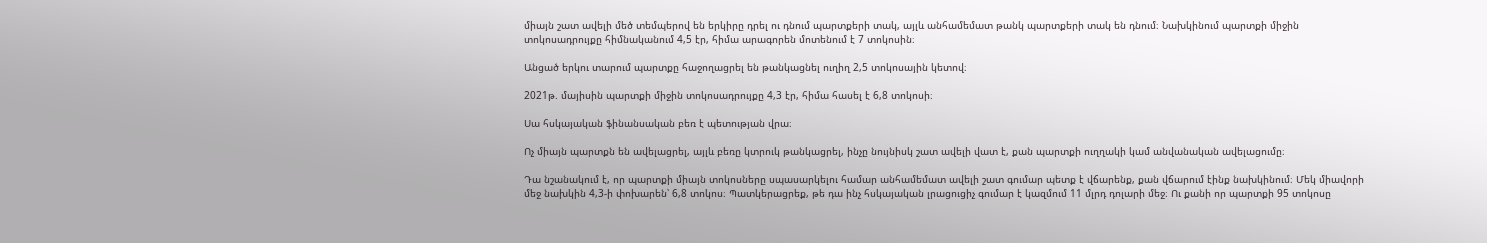միայն շատ ավելի մեծ տեմպերով են երկիրը դրել ու դնում պարտքերի տակ, այլև անհամեմատ թանկ պարտքերի տակ են դնում։ Նախկինում պարտքի միջին տոկոսադրույքը հիմնականում 4,5 էր, հիմա արագորեն մոտենում է 7 տոկոսին։

Անցած երկու տարում պարտքը հաջողացրել են թանկացնել ուղիղ 2,5 տոկոսային կետով։

2021թ. մայիսին պարտքի միջին տոկոսադրույքը 4,3 էր, հիմա հասել է 6,8 տոկոսի։

Սա հսկայական ֆինանսական բեռ է պետության վրա։

Ոչ միայն պարտքն են ավելացրել, այլև բեռը կտրուկ թանկացրել, ինչը նույնիսկ շատ ավելի վատ է, քան պարտքի ուղղակի կամ անվանական ավելացումը։

Դա նշանակում է, որ պարտքի միայն տոկոսները սպասարկելու համար անհամեմատ ավելի շատ գումար պետք է վճարենք, քան վճարում էինք նախկինում։ Մեկ միավորի մեջ նախկին 4,3-ի փոխարեն՝ 6,8 տոկոս։ Պատկերացրեք, թե դա ինչ հսկայական լրացուցիչ գումար է կազմում 11 մլրդ դոլարի մեջ։ Ու քանի որ պարտքի 95 տոկոսը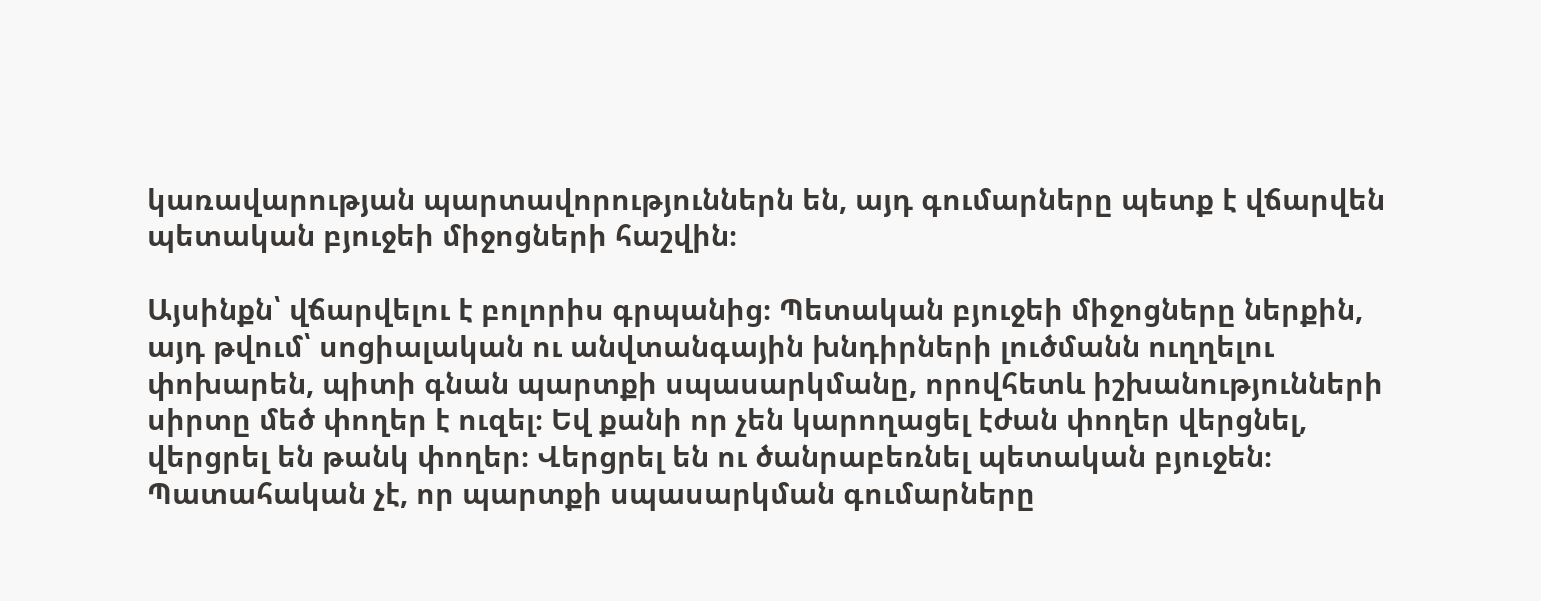կառավարության պարտավորություններն են, այդ գումարները պետք է վճարվեն պետական բյուջեի միջոցների հաշվին։

Այսինքն՝ վճարվելու է բոլորիս գրպանից։ Պետական բյուջեի միջոցները ներքին, այդ թվում՝ սոցիալական ու անվտանգային խնդիրների լուծմանն ուղղելու փոխարեն, պիտի գնան պարտքի սպասարկմանը, որովհետև իշխանությունների սիրտը մեծ փողեր է ուզել։ Եվ քանի որ չեն կարողացել էժան փողեր վերցնել, վերցրել են թանկ փողեր։ Վերցրել են ու ծանրաբեռնել պետական բյուջեն։ Պատահական չէ, որ պարտքի սպասարկման գումարները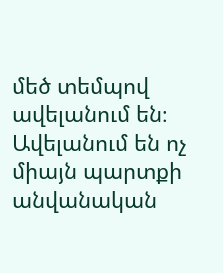մեծ տեմպով ավելանում են։ Ավելանում են ոչ միայն պարտքի անվանական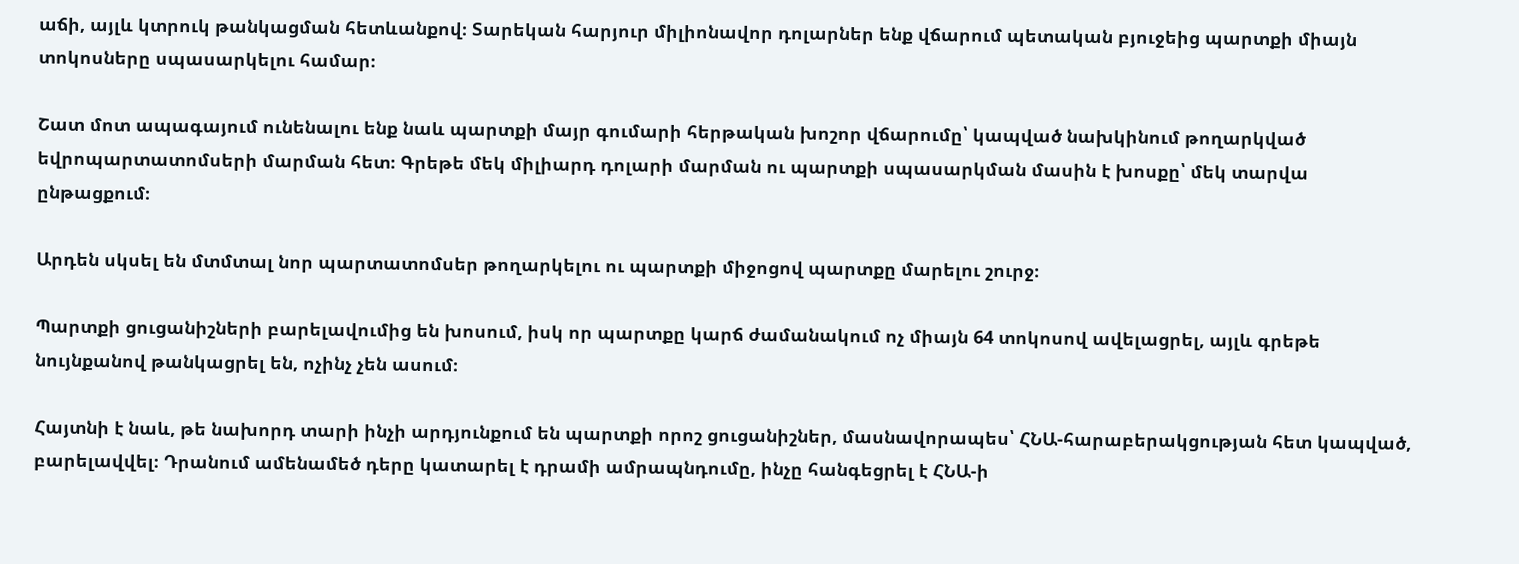աճի, այլև կտրուկ թանկացման հետևանքով։ Տարեկան հարյուր միլիոնավոր դոլարներ ենք վճարում պետական բյուջեից պարտքի միայն տոկոսները սպասարկելու համար։

Շատ մոտ ապագայում ունենալու ենք նաև պարտքի մայր գումարի հերթական խոշոր վճարումը՝ կապված նախկինում թողարկված եվրոպարտատոմսերի մարման հետ։ Գրեթե մեկ միլիարդ դոլարի մարման ու պարտքի սպասարկման մասին է խոսքը՝ մեկ տարվա ընթացքում։

Արդեն սկսել են մտմտալ նոր պարտատոմսեր թողարկելու ու պարտքի միջոցով պարտքը մարելու շուրջ։

Պարտքի ցուցանիշների բարելավումից են խոսում, իսկ որ պարտքը կարճ ժամանակում ոչ միայն 64 տոկոսով ավելացրել, այլև գրեթե նույնքանով թանկացրել են, ոչինչ չեն ասում։

Հայտնի է նաև, թե նախորդ տարի ինչի արդյունքում են պարտքի որոշ ցուցանիշներ, մասնավորապես՝ ՀՆԱ-հարաբերակցության հետ կապված, բարելավվել։ Դրանում ամենամեծ դերը կատարել է դրամի ամրապնդումը, ինչը հանգեցրել է ՀՆԱ-ի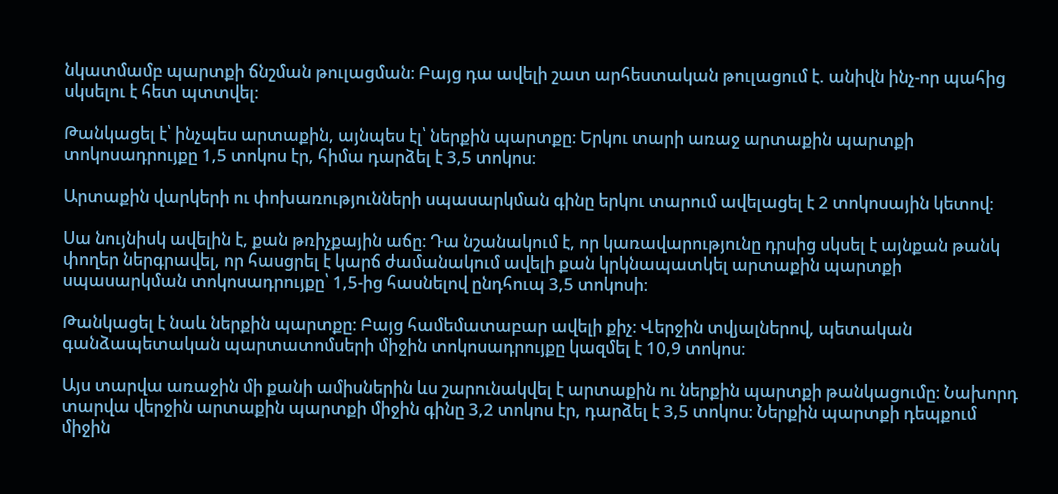նկատմամբ պարտքի ճնշման թուլացման։ Բայց դա ավելի շատ արհեստական թուլացում է. անիվն ինչ-որ պահից սկսելու է հետ պտտվել։

Թանկացել է՝ ինչպես արտաքին, այնպես էլ՝ ներքին պարտքը։ Երկու տարի առաջ արտաքին պարտքի տոկոսադրույքը 1,5 տոկոս էր, հիմա դարձել է 3,5 տոկոս։

Արտաքին վարկերի ու փոխառությունների սպասարկման գինը երկու տարում ավելացել է 2 տոկոսային կետով։

Սա նույնիսկ ավելին է, քան թռիչքային աճը։ Դա նշանակում է, որ կառավարությունը դրսից սկսել է այնքան թանկ փողեր ներգրավել, որ հասցրել է կարճ ժամանակում ավելի քան կրկնապատկել արտաքին պարտքի սպասարկման տոկոսադրույքը՝ 1,5-ից հասնելով ընդհուպ 3,5 տոկոսի։

Թանկացել է նաև ներքին պարտքը։ Բայց համեմատաբար ավելի քիչ։ Վերջին տվյալներով, պետական գանձապետական պարտատոմսերի միջին տոկոսադրույքը կազմել է 10,9 տոկոս։

Այս տարվա առաջին մի քանի ամիսներին ևս շարունակվել է արտաքին ու ներքին պարտքի թանկացումը։ Նախորդ տարվա վերջին արտաքին պարտքի միջին գինը 3,2 տոկոս էր, դարձել է 3,5 տոկոս։ Ներքին պարտքի դեպքում միջին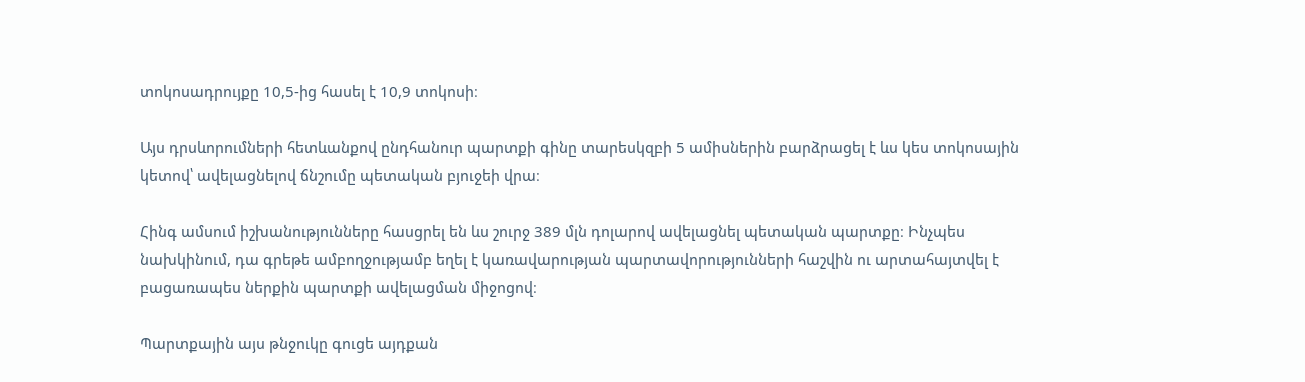տոկոսադրույքը 10,5-ից հասել է 10,9 տոկոսի։

Այս դրսևորումների հետևանքով ընդհանուր պարտքի գինը տարեսկզբի 5 ամիսներին բարձրացել է ևս կես տոկոսային կետով՝ ավելացնելով ճնշումը պետական բյուջեի վրա։

Հինգ ամսում իշխանությունները հասցրել են ևս շուրջ 389 մլն դոլարով ավելացնել պետական պարտքը։ Ինչպես նախկինում, դա գրեթե ամբողջությամբ եղել է կառավարության պարտավորությունների հաշվին ու արտահայտվել է բացառապես ներքին պարտքի ավելացման միջոցով։

Պարտքային այս թնջուկը գուցե այդքան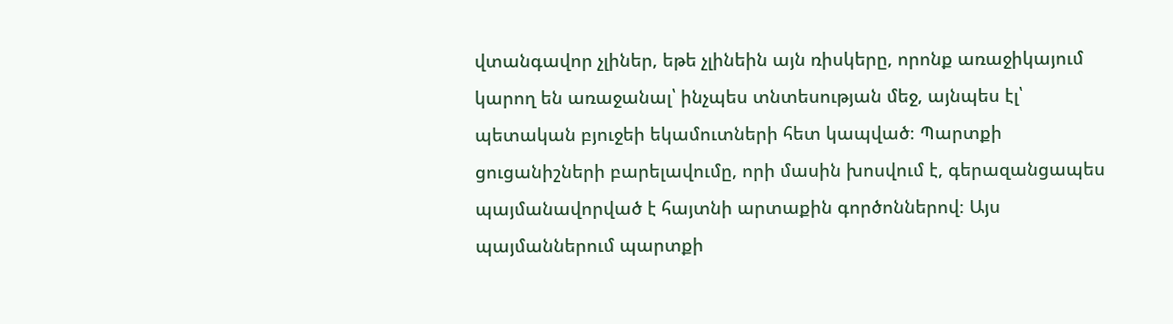վտանգավոր չլիներ, եթե չլինեին այն ռիսկերը, որոնք առաջիկայում կարող են առաջանալ՝ ինչպես տնտեսության մեջ, այնպես էլ՝ պետական բյուջեի եկամուտների հետ կապված։ Պարտքի ցուցանիշների բարելավումը, որի մասին խոսվում է, գերազանցապես պայմանավորված է հայտնի արտաքին գործոններով։ Այս պայմաններում պարտքի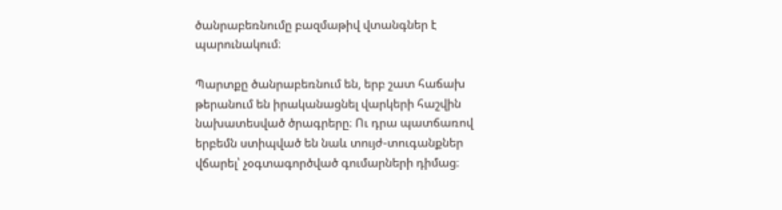ծանրաբեռնումը բազմաթիվ վտանգներ է պարունակում։

Պարտքը ծանրաբեռնում են, երբ շատ հաճախ թերանում են իրականացնել վարկերի հաշվին նախատեսված ծրագրերը։ Ու դրա պատճառով երբեմն ստիպված են նաև տույժ-տուգանքներ վճարել՝ չօգտագործված գումարների դիմաց։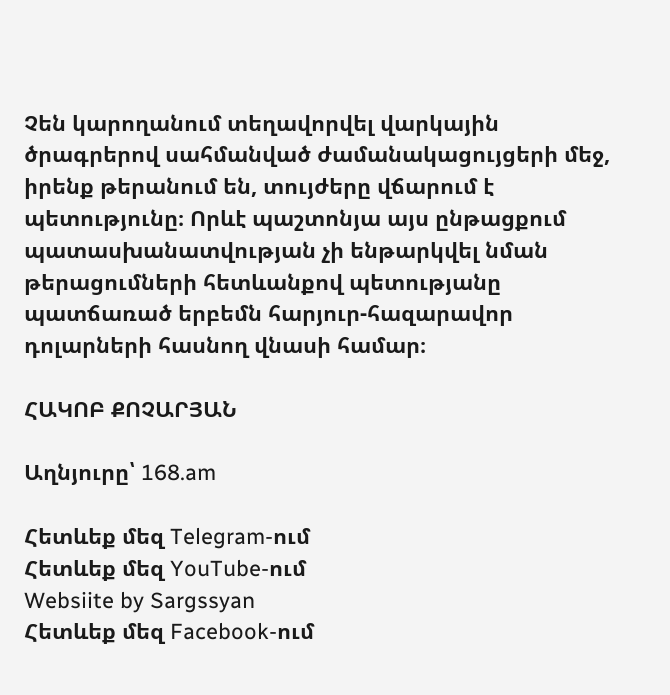Չեն կարողանում տեղավորվել վարկային ծրագրերով սահմանված ժամանակացույցերի մեջ, իրենք թերանում են, տույժերը վճարում է պետությունը։ Որևէ պաշտոնյա այս ընթացքում պատասխանատվության չի ենթարկվել նման թերացումների հետևանքով պետությանը պատճառած երբեմն հարյուր-հազարավոր դոլարների հասնող վնասի համար։

ՀԱԿՈԲ ՔՈՉԱՐՅԱՆ

Աղնյուրը՝ 168.am

Հետևեք մեզ Telegram-ում
Հետևեք մեզ YouTube-ում
Websiite by Sargssyan
Հետևեք մեզ Facebook-ում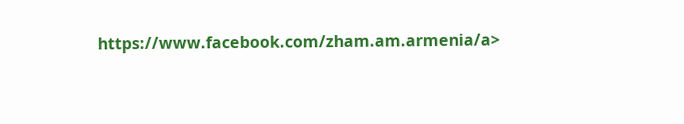https://www.facebook.com/zham.am.armenia/a>